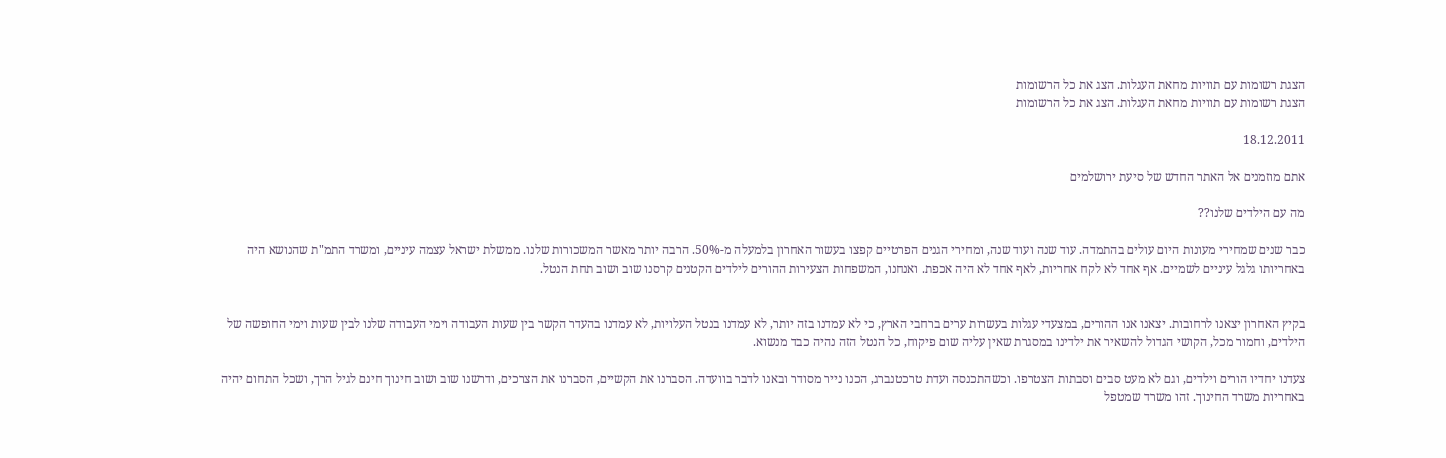הצגת רשומות עם תוויות מחאת העגלות. הצג את כל הרשומות
הצגת רשומות עם תוויות מחאת העגלות. הצג את כל הרשומות

18.12.2011

אתם מוזמנים אל האתר החדש של סיעת ירושלמים

מה עם הילדים שלנו??

כבר שנים שמחירי מעונות היום עולים בהתמדה. עוד שנה ועוד שנה, ומחירי הגנים הפרטיים קפצו בעשור האחרון בלמעלה מ-50%. הרבה יותר מאשר המשכורות שלנו. ממשלת ישראל עצמה עיניים, ומשרד התמ"ת שהנושא היה באחריותו גלגל עיניים לשמיים. אף אחד לא לקח אחריות, לאף אחד לא היה אכפת. ואנחנו, המשפחות הצעירות ההורים לילדים הקטנים קרסנו שוב ושוב תחת הנטל.


בקיץ האחרון יצאנו לרחובות. יצאנו אנו ההורים, במצעדי עגלות בעשרות ערים ברחבי הארץ, כי לא עמדנו בזה יותר, לא עמדנו בנטל העלויות, לא עמדנו בהעדר הקשר בין שעות העבודה וימי העבודה שלנו לבין שעות וימי החופשה של הילדים, וחמור מכל, הקושי הגדול להשאיר את ילדינו במסגרת שאין עליה שום פיקוח, כל הנטל הזה נהיה כבד מנשוא.

צעדנו יחדיו הורים וילדים, וגם לא מעט סבים וסבתות הצטרפו. וכשהתכנסה ועדת טרכטנברג, הכנו נייר מסודר ובאנו לדבר בוועדה. הסברנו את הקשיים, הסברנו את הצרכים, ודרשנו שוב ושוב חינוך חינם לגיל הרך, ושכל התחום יהיה באחריות משרד החינוך. זהו משרד שמטפל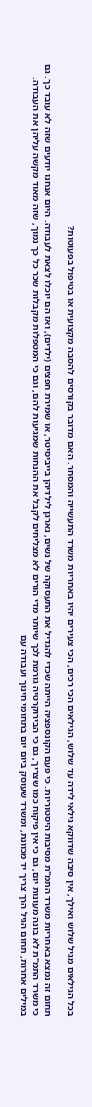בכל הגילאים מגיל שלוש ואילך, אין סיבה שדווקא גילאי לידה עד שלוש, הגילאים הכי רכים, הכי צעירים יהיו באחריות משרד התעשייה והמסחר. האם מדובר בקורסים להסבה מקצועית או בטיפול בפעוטות?

תחום זה נמצא באחריות משרד התמ"ת מסיבות היסטוריות. כי פעם הקונספציה הייתה שכדי להגדיל את התעסוקה של נשים, נארגן לילדיהן בייביסיטר, או שמירת חפצים (ילדים), ואז הם יוכלו לצאת לעבודה. היום אנחנו יודעים שזה לא עובד כך. גם כי משרד התמ"ת לא בונה מעונות יום, גם כי אין פיקוח כמו שצריך, גם כי הבירוקרטיה גורמת לכך שיותר מדי הורים לא מצליחים לקבל את ההנחות שמגיעות להם, וגם כי המטפלות מקבלות שכר כל כך נמוך, שזה מאוד מקשה עליהן את העבודה. במילים אחרות, תחום הגיל הרך צריך יד מכוונת, ומשרד שעוסק ביום יום בתחומי חינוך ועבודה עם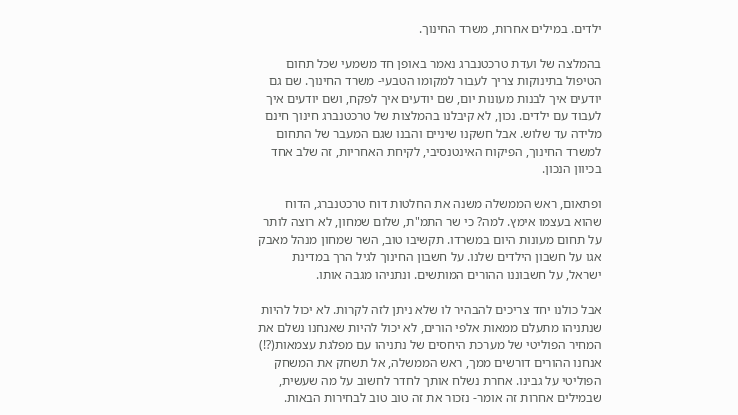ילדים. במילים אחרות, משרד החינוך.

בהמלצה של ועדת טרכטנברג נאמר באופן חד משמעי שכל תחום הטיפול בתינוקות צריך לעבור למקומו הטבעי- משרד החינוך. שם גם יודעים איך לבנות מעונות יום, שם יודעים איך לפקח, ושם יודעים איך לעבוד עם ילדים. נכון, לא קיבלנו בהמלצות של טרכטנברג חינוך חינם מלידה עד שלוש. אבל חשקנו שיניים והבנו שגם המעבר של התחום למשרד החינוך, הפיקוח האינטנסיבי, לקיחת האחריות, זה שלב אחד בכיוון הנכון.

ופתאום, ראש הממשלה משנה את החלטות דוח טרכטנברג, הדוח שהוא בעצמו אימץ. למה? כי שר התמ"ת, שלום שמחון, לא רוצה לותר על תחום מעונות היום במשרדו. תקשיבו טוב, השר שמחון מנהל מאבק אגו על חשבון הילדים שלנו. על חשבון החינוך לגיל הרך במדינת ישראל, על חשבוננו ההורים המותשים. ונתניהו מגבה אותו.

אבל כולנו יחד צריכים להבהיר לו שלא ניתן לזה לקרות. לא יכול להיות שנתניהו מתעלם ממאות אלפי הורים, לא יכול להיות שאנחנו נשלם את המחיר הפוליטי של מערכת היחסים של נתניהו עם מפלגת עצמאות(?!) אנחנו ההורים דורשים ממך, ראש הממשלה, אל תשחק את המשחק הפוליטי על גבינו. אחרת נשלח אותך לחדר לחשוב על מה שעשית, שבמילים אחרות זה אומר- נזכור את זה טוב טוב לבחירות הבאות.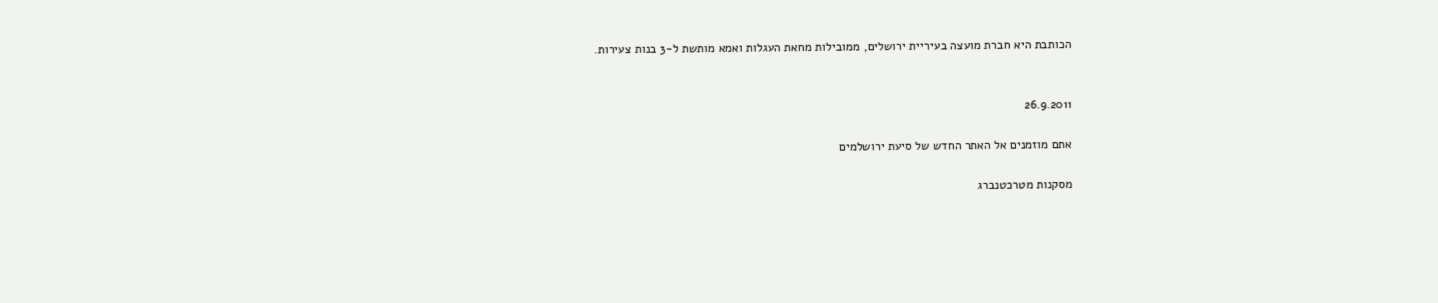הכותבת היא חברת מועצה בעיריית ירושלים, ממובילות מחאת העגלות ואמא מותשת ל-3 בנות צעירות.


26.9.2011

אתם מוזמנים אל האתר החדש של סיעת ירושלמים

מסקנות מטרכטנברג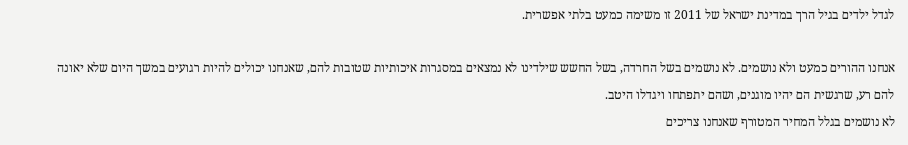לגדל ילדים בגיל הרך במדינת ישראל של 2011 זו משימה כמעט בלתי אפשרית.

אנחנו ההורים כמעט ולא נושמים. לא נושמים בשל החרדה, בשל החשש שילדינו לא נמצאים במסגרות איכותיות שטובות להם, שאנחנו יכולים להיות רגועים במשך היום שלא יאונה להם רע, שרגשית הם יהיו מוגנים, ושהם יתפתחו ויגדלו היטב.
לא נושמים בגלל המחיר המטורף שאנחנו צריכים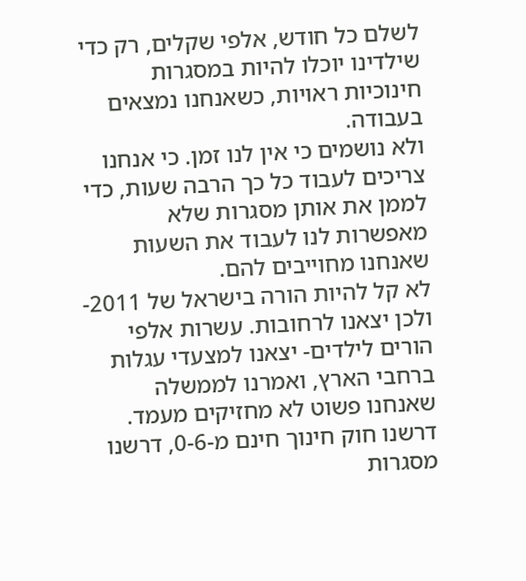לשלם כל חודש, אלפי שקלים, רק כדי שילדינו יוכלו להיות במסגרות חינוכיות ראויות, כשאנחנו נמצאים בעבודה.
ולא נושמים כי אין לנו זמן. כי אנחנו צריכים לעבוד כל כך הרבה שעות, כדי לממן את אותן מסגרות שלא מאפשרות לנו לעבוד את השעות שאנחנו מחוייבים להם.
לא קל להיות הורה בישראל של 2011- ולכן יצאנו לרחובות. עשרות אלפי הורים לילדים- יצאנו למצעדי עגלות ברחבי הארץ, ואמרנו לממשלה שאנחנו פשוט לא מחזיקים מעמד.
דרשנו חוק חינוך חינם מ-0-6, דרשנו מסגרות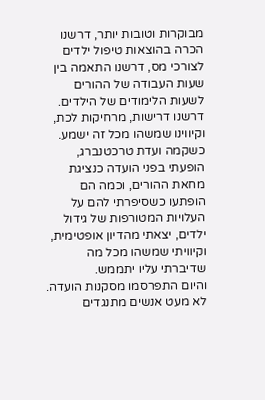מבוקרות וטובות יותר, דרשנו הכרה בהוצאות טיפול ילדים לצורכי מס, דרשנו התאמה בין שעות העבודה של ההורים לשעות הלימודים של הילדים. דרשנו דרישות, מרחיקות לכת, וקיווינו שמשהו מכל זה ישמע.
כשקמה ועדת טרכטנברג, הופעתי בפני הועדה כנציגת מחאת ההורים, וכמה הם הופתעו כשסיפרתי להם על העלויות המטורפות של גידול ילדים, יצאתי מהדיון אופטימית, וקיוויתי שמשהו מכל מה שדיברתי עליו יתממש.
והיום התפרסמו מסקנות הועדה. לא מעט אנשים מתנגדים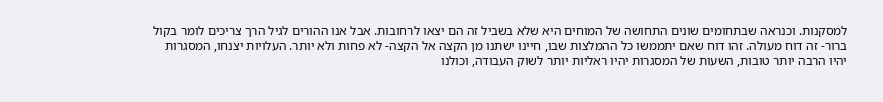למסקנות. וכנראה שבתחומים שונים התחושה של המוחים היא שלא בשביל זה הם יצאו לרחובות. אבל אנו ההורים לגיל הרך צריכים לומר בקול ברור- זה דוח מעולה. זהו דוח שאם יתממשו כל ההמלצות שבו, חיינו ישתנו מן הקצה אל הקצה- לא פחות ולא יותר. העלויות יצנחו, המסגרות יהיו הרבה יותר טובות, השעות של המסגרות יהיו ראליות יותר לשוק העבודה, וכולנו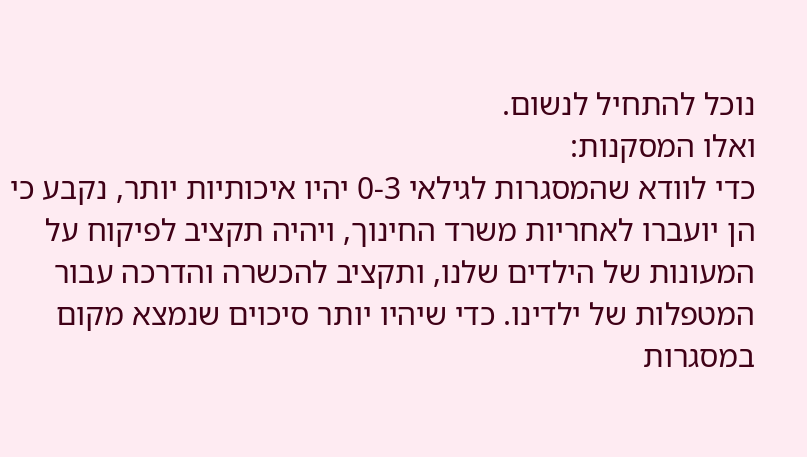נוכל להתחיל לנשום.
ואלו המסקנות:
כדי לוודא שהמסגרות לגילאי 0-3 יהיו איכותיות יותר, נקבע כי הן יועברו לאחריות משרד החינוך, ויהיה תקציב לפיקוח על המעונות של הילדים שלנו, ותקציב להכשרה והדרכה עבור המטפלות של ילדינו. כדי שיהיו יותר סיכוים שנמצא מקום במסגרות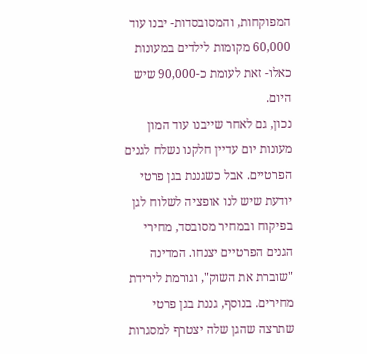המפוקחות, והמסובסדות- יבנו עוד 60,000 מקומות לילדים במעונות כאלו- זאת לעומת כ-90,000 שיש היום.
נכון, גם לאחר שייבנו עוד המון מעונות יום עדיין חלקנו נשלח לגנים הפרטיים. אבל כשגננת בגן פרטי יודעת שיש לנו אופציה לשלוח לגן בפיקוח ובמחיר מסובסד, מחירי הגנים הפרטיים יצנחו. המדינה "שוברת את השוק", וגורמת לירידת מחירים. בנוסף, גננת בגן פרטי שתרצה שהגן שלה יצטרף למסגרות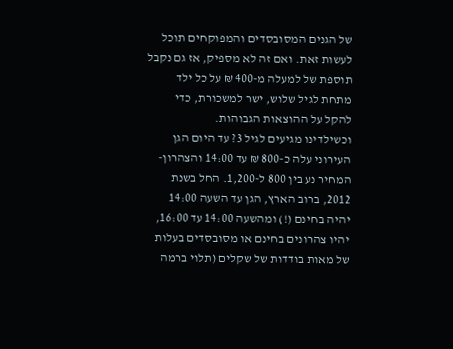של הגנים המסובסדים והמפוקחים תוכל לעשות זאת. ואם זה לא מספיק, אז גם נקבל תוספת של למעלה מ-400 ₪ על כל ילד מתחת לגיל שלוש, ישר למשכורת, כדי  להקל על ההוצאות הגבוהות.
וכשילדינו מגיעים לגיל 3? עד היום הגן העירוני עלה כ-800 ₪ עד 14:00 והצהרון- המחיר נע בין 800 ל-1,200. החל בשנת 2012, ברוב הארץ, הגן עד השעה 14:00 יהיה בחינם (!) ומהשעה 14:00 עד 16:00, יהיו צהרונים בחינם או מסובסדים בעלות של מאות בודדות של שקלים (תלוי ברמה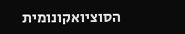הסוציואקונומית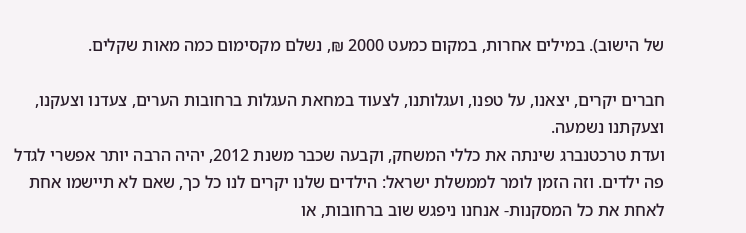של הישוב). במילים אחרות, במקום כמעט 2000 ₪, נשלם מקסימום כמה מאות שקלים.

חברים יקרים, יצאנו, על טפנו, ועגלותנו, לצעוד במחאת העגלות ברחובות הערים, צעדנו וצעקנו, וצעקתנו נשמעה.
ועדת טרכטנברג שינתה את כללי המשחק, וקבעה שכבר משנת 2012, יהיה הרבה יותר אפשרי לגדל פה ילדים. וזה הזמן לומר לממשלת ישראל: הילדים שלנו יקרים לנו כל כך, שאם לא תיישמו אחת לאחת את כל המסקנות- אנחנו ניפגש שוב ברחובות, או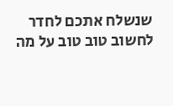שנשלח אתכם לחדר לחשוב טוב טוב על מה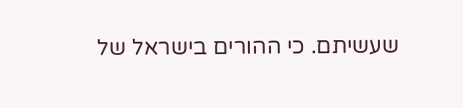שעשיתם. כי ההורים בישראל של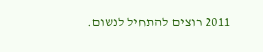2011 רוצים להתחיל לנשום.